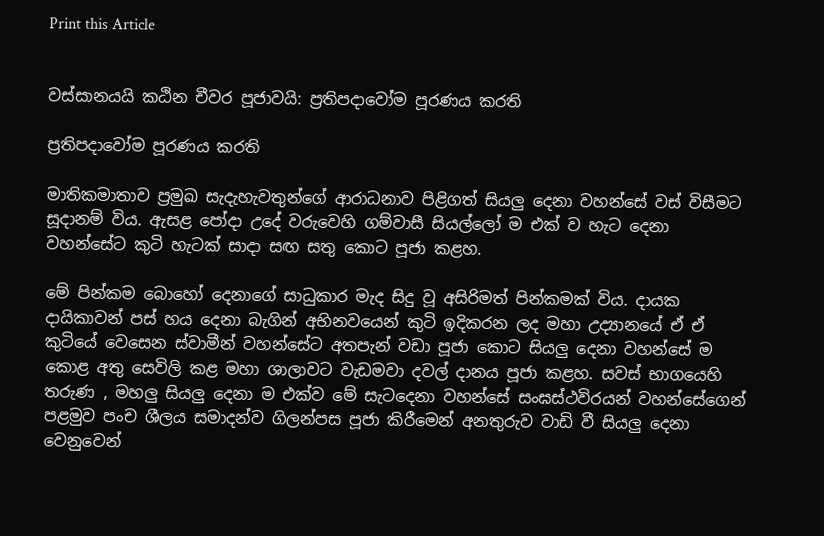Print this Article


වස්සානයයි කඨින චීවර පූජාවයි: ප්‍රතිපදාවෝම පූරණය කරති

ප්‍රතිපදාවෝම පූරණය කරති

මාතිකමාතාව ප්‍රමුඛ සැදැහැවතුන්ගේ ආරාධනාව පිළිගත් සියලු දෙනා වහන්සේ වස් විසීමට සූදානම් විය. ඇසළ පෝදා උදේ වරුවෙහි ගම්වාසී සියල්ලෝ ම එක් ව හැට දෙනා වහන්සේට කුටි හැටක් සාදා සඟ සතු කොට පූජා කළහ.

මේ පින්කම බොහෝ දෙනාගේ සාධුකාර මැද සිදු වූ අසිරිමත් පින්කමක් විය. දායක දායිකාවන් පස් හය දෙනා බැගින් අභිනවයෙන් කුටි ඉදිකරන ලද මහා උද්‍යානයේ ඒ ඒ කුටියේ වෙසෙන ස්වාමීන් වහන්සේට අතපැන් වඩා පූජා කොට සියලු දෙනා වහන්සේ ම කොළ අතු සෙවිලි කළ මහා ශාලාවට වැඩමවා දවල් දානය පූජා කළහ. සවස් භාගයෙහි තරුණ , මහලු සියලු දෙනා ම එක්ව මේ සැටදෙනා වහන්සේ සංඝස්ථවිරයන් වහන්සේගෙන් පළමුව පංච ශීලය සමාදන්ව ගිලන්පස පූජා කිරීමෙන් අනතුරුව වාඩි වී සියලු දෙනා වෙනුවෙන්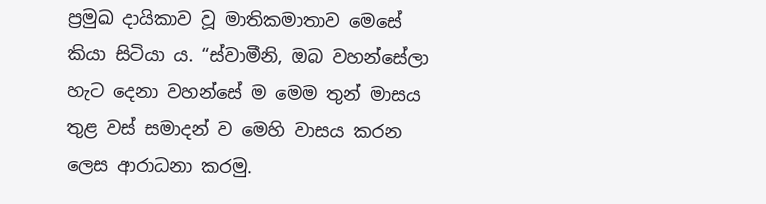ප්‍රමුඛ දායිකාව වූ මාතිකමාතාව මෙසේ කියා සිටියා ය. “ස්වාමීනි, ඔබ වහන්සේලා හැට දෙනා වහන්සේ ම මෙම තුන් මාසය තුළ වස් සමාදන් ව මෙහි වාසය කරන ලෙස ආරාධනා කරමු.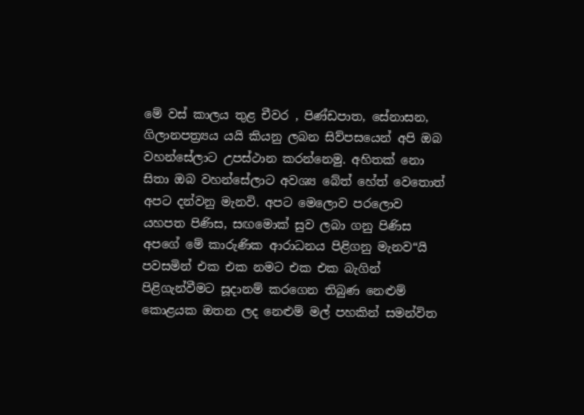මේ වස් කාලය තුළ චීවර , පිණ්ඩපාත, සේනාසන, ගිලානපත්‍ර්‍යය යයි කියනු ලබන සිව්පසයෙන් අපි ඔබ වහන්සේලාට උපස්ථාන කරන්නෙමු. අහිතක් නො සිතා ඔබ වහන්සේලාට අවශ්‍ය බේත් හේත් වෙතොත් අපට දන්වනු මැනවි. අපට මෙලොව පරලොව යහපත පිණිස, සඟමොක් සුව ලබා ගනු පිණිස අපගේ මේ කාරුණික ආරාධනය පිළිගනු මැනව“යි පවසමින් එක එක නමට එක එක බැගින් පිළිගැන්වීමට සූදානම් කරගෙන තිබුණ නෙළුම් කොළයක ඔතන ලද නෙළුම් මල් පහකින් සමන්විත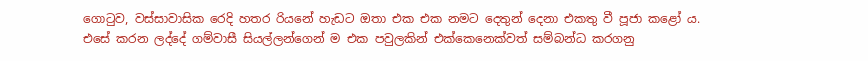ගොටුව, වස්සාවාසික රෙදි හතර රියනේ හැඩට ඔතා එක එක නමට දෙතුන් දෙනා එකතු වී පූජා කළෝ ය. එසේ කරන ලද්දේ ගම්වාසී සියල්ලන්ගෙන් ම එක පවුලකින් එක්කෙනෙක්වත් සම්බන්ධ කරගනු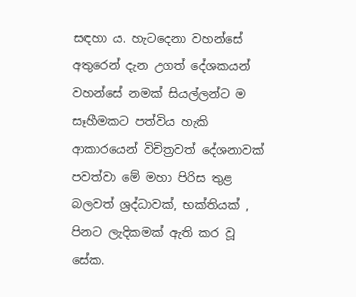සඳහා ය. හැටදෙනා වහන්සේ අතුරෙන් දැන උගත් දේශකයන් වහන්සේ නමක් සියල්ලන්ට ම සෑහීමකට පත්විය හැකි ආකාරයෙන් විචිත්‍රවත් දේශනාවක් පවත්වා මේ මහා පිරිස තුළ බලවත් ශ්‍රද්ධාවක්, භක්තියක් , පිනට ලැදිකමක් ඇති කර වූ සේක.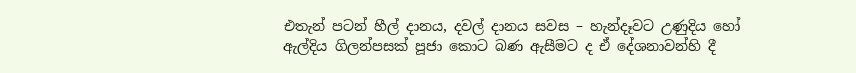එතැන් පටන් හීල් දානය, දවල් දානය සවස – හැන්දෑවට උණුදිය හෝ ඇල්දිය ගිලන්පසක් පූජා කොට බණ ඇසීමට ද ඒ දේශනාවන්හි දී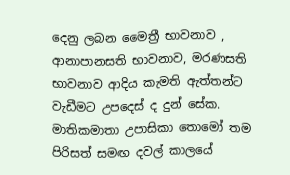දෙනු ලබන මෛත්‍රී භාවනාව , ආනාපානසති භාවනාව, මරණසති භාවනාව ආදිය කැමති ඇත්තන්ට වැඩීමට උපදෙස් ද දුන් සේක. මාතිකමාතා උපාසිකා තොමෝ තම පිරිසත් සමඟ දවල් කාලයේ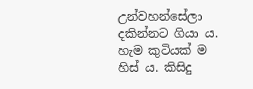උන්වහන්සේලා දකින්නට ගියා ය. හැම කුටියක් ම හිස් ය. කිසිදු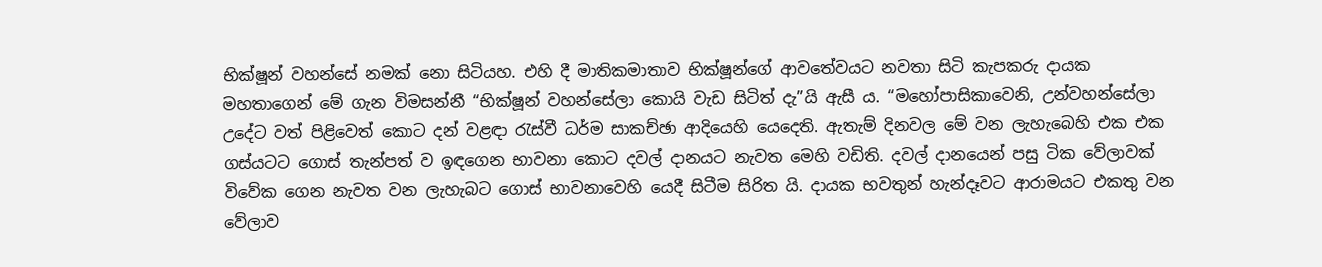භික්ෂූන් වහන්සේ නමක් නො සිටියහ. එහි දී මාතිකමාතාව භික්ෂූන්ගේ ආවතේවයට නවතා සිටි කැපකරු දායක මහතාගෙන් මේ ගැන විමසන්නී “භික්ෂූන් වහන්සේලා කොයි වැඩ සිටිත් දැ”යි ඇසී ය. “මහෝපාසිකාවෙනි, උන්වහන්සේලා උදේට වත් පිළිවෙත් කොට දන් වළඳා රැස්වී ධර්ම සාකච්ඡා ආදියෙහි යෙදෙති. ඇතැම් දිනවල මේ වන ලැහැබෙහි එක එක ගස්යටට ගොස් තැන්පත් ව ඉඳගෙන භාවනා කොට දවල් දානයට නැවත මෙහි වඩිති. දවල් දානයෙන් පසු ටික වේලාවක් විවේක ගෙන නැවත වන ලැහැබට ගොස් භාවනාවෙහි යෙදී සිටීම සිරිත යි. දායක භවතුන් හැන්දෑවට ආරාමයට එකතු වන වේලාව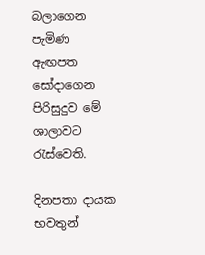බලාගෙන පැමිණ ඇඟපත සෝදාගෙන පිරිසුදුව මේ ශාලාවට රැස්වෙති.

දිනපතා දායක භවතුන්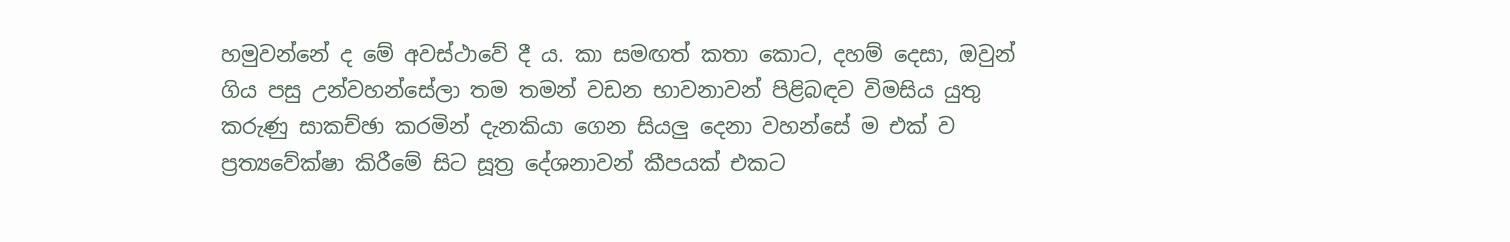හමුවන්නේ ද මේ අවස්ථාවේ දී ය. කා සමඟත් කතා කොට, දහම් දෙසා, ඔවුන් ගිය පසු උන්වහන්සේලා තම තමන් වඩන භාවනාවන් පිළිබඳව විමසිය යුතු කරුණු සාකච්ඡා කරමින් දැනකියා ගෙන සියලු දෙනා වහන්සේ ම එක් ව ප්‍රත්‍යවේක්ෂා කිරීමේ සිට සූත්‍ර දේශනාවන් කීපයක් එකට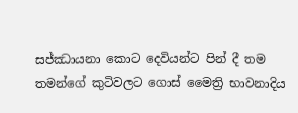සජ්ඣායනා කොට දෙවියන්ට පින් දී තම තමන්ගේ කුටිවලට ගොස් මෛත්‍රි භාවනාදිය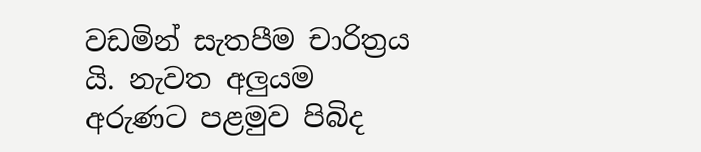වඩමින් සැතපීම චාරිත්‍රය යි. නැවත අලුයම අරුණට පළමුව පිබිද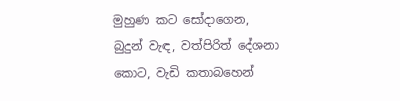මුහුණ කට සෝදාගෙන, බුදුන් වැඳ, වත්පිරිත් දේශනා කොට, වැඩි කතාබහෙන්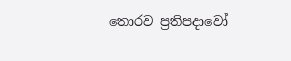තොරව ප්‍රතිපදාවෝ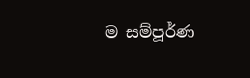ම සම්පූර්ණ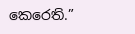කෙරෙති.”